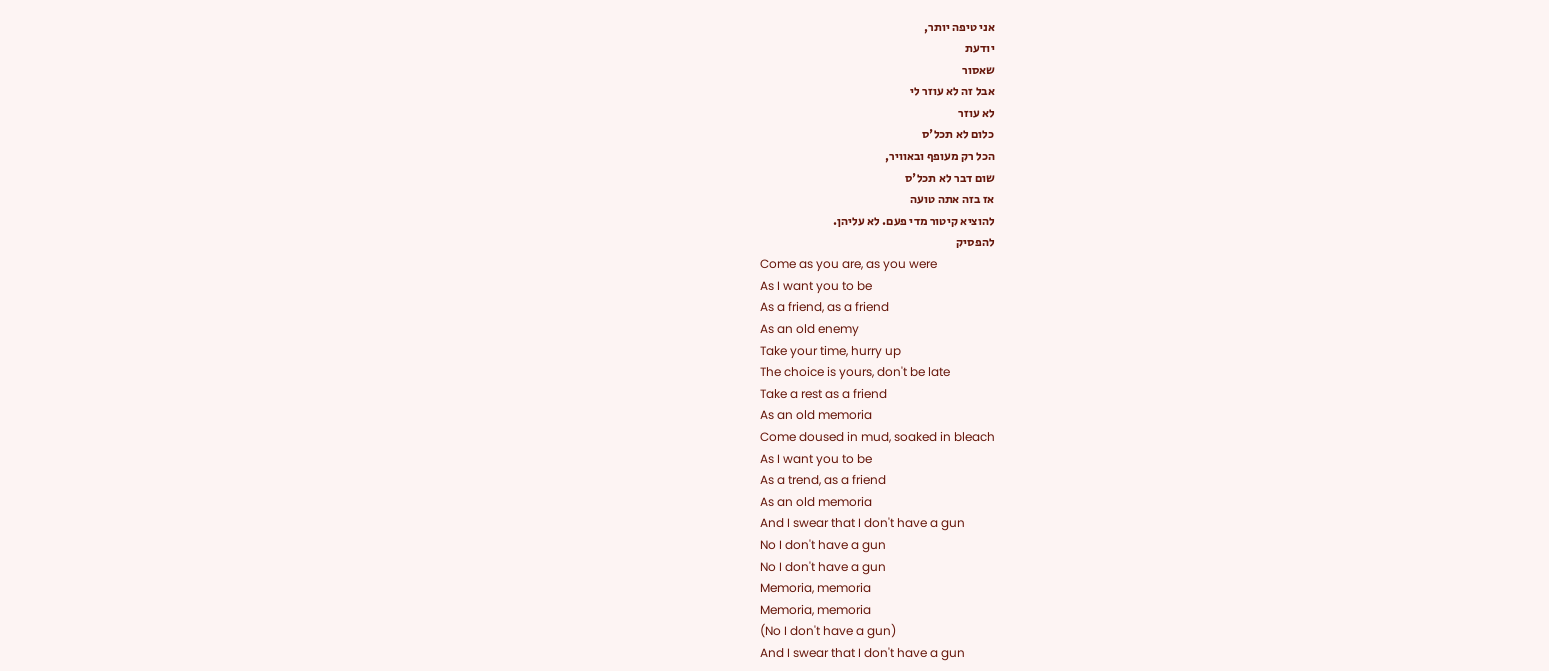אני טיפה יותר,
יודעת
שאסור
אבל זה לא עוזר לי
לא עוזר
כלום לא תכל'ס
הכל רק מעופף ובאוויר,
שום דבר לא תכל'ס
אז בזה אתה טועה
להוציא קיטור מדי פעם. לא עליהן.
להפסיק
Come as you are, as you were
As I want you to be
As a friend, as a friend
As an old enemy
Take your time, hurry up
The choice is yours, don't be late
Take a rest as a friend
As an old memoria
Come doused in mud, soaked in bleach
As I want you to be
As a trend, as a friend
As an old memoria
And I swear that I don't have a gun
No I don't have a gun
No I don't have a gun
Memoria, memoria
Memoria, memoria
(No I don't have a gun)
And I swear that I don't have a gun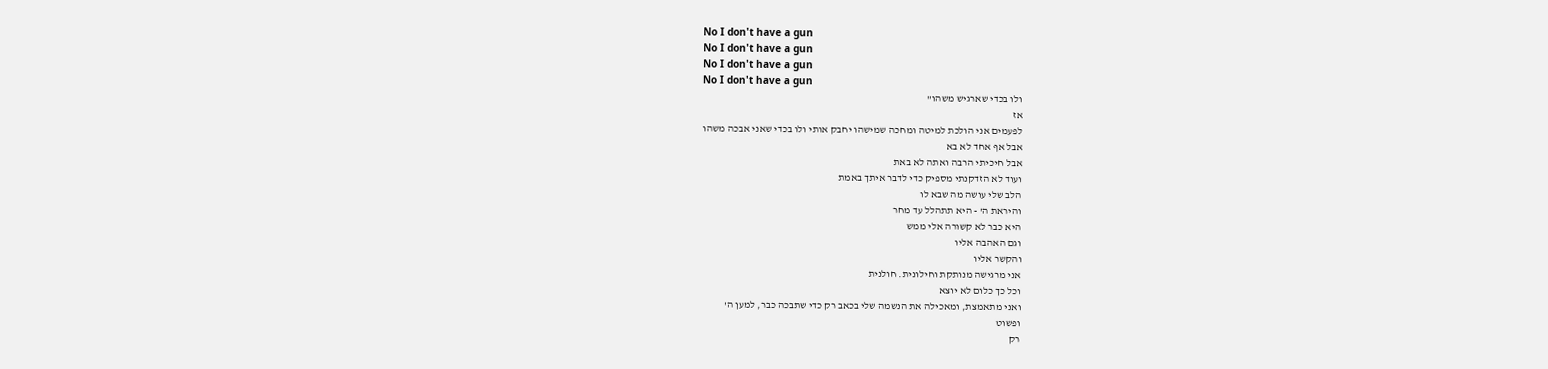No I don't have a gun
No I don't have a gun
No I don't have a gun
No I don't have a gun
ולו בכדי שארגיש משהו"
אז
לפעמים אני הולכת למיטה ומחכה שמישהו יחבק אותי ולו בכדי שאני אבכה משהו
אבל אף אחד לא בא
אבל חיכיתי הרבה ואתה לא באת
ועוד לא הזדקנתי מספיק כדי לדבר איתך באמת
הלב שלי עושה מה שבא לו
והיראת ה' - היא תתהלל עד מחר
היא כבר לא קשורה אלי ממש
וגם האהבה אליו
והקשר אליו
אני מרגישה מנותקת וחילונית. חולנית
וכל כך כלום לא יוצא
ואני מתאמצת, ומאכילה את הנשמה שלי בכאב רק כדי שתבכה כבר, למען ה'
ופשוט
רק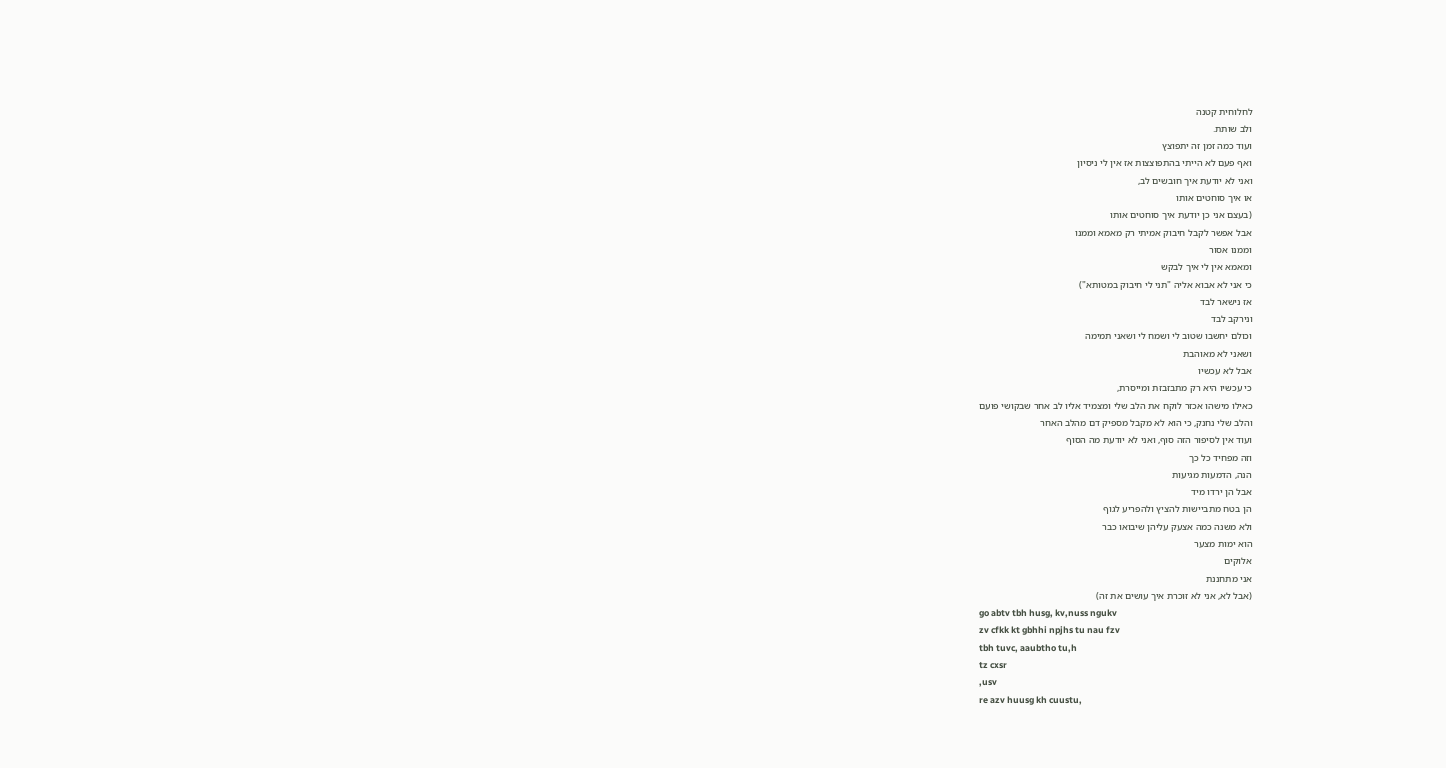לחלוחית קטנה
ולב שותת.
ועוד כמה זמן זה יתפוצץ
ואף פעם לא הייתי בהתפוצצות אז אין לי ניסיון
ואני לא יודעת איך חובשים לב,
או איך סוחטים אותו
(בעצם אני כן יודעת איך סוחטים אותו
אבל אפשר לקבל חיבוק אמיתי רק מאמא וממנו
וממנו אסור
ומאמא אין לי איך לבקש
כי אני לא אבוא אליה "תני לי חיבוק במטותא")
אז נישאר לבד
ונירקב לבד
וכולם יחשבו שטוב לי ושמח לי ושאני תמימה
ושאני לא מאוהבת
אבל לא עכשיו
כי עכשיו היא רק מתבזבזת ומייסרת,
כאילו מישהו אכזר לוקח את הלב שלי ומצמיד אליו לב אחר שבקושי פועם
והלב שלי נחנק, כי הוא לא מקבל מספיק דם מהלב האחר
ועוד אין לסיפור הזה סוף, ואני לא יודעת מה הסוף
וזה מפחיד כל כך
הנה, הדמעות מגיעות
אבל הן ירדו מיד
הן בטח מתביישות להציץ ולהפריע לגוף
ולא משנה כמה אצעק עליהן שיבואו כבר
הוא ימות מצער
אלוקים
אני מתחננת
(אבל לא, אני לא זוכרת איך עושים את זה)
go abtv tbh husg, kv,nuss ngukv
zv cfkk kt gbhhi npjhs tu nau fzv
tbh tuvc, aaubtho tu,h
tz cxsr
,usv
re azv huusg kh cuustu,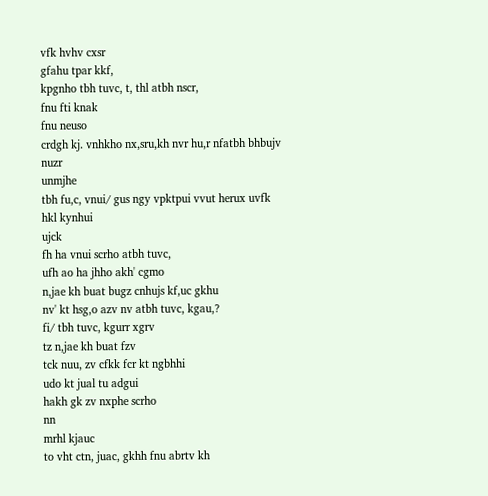vfk hvhv cxsr
gfahu tpar kkf,
kpgnho tbh tuvc, t, thl atbh nscr,
fnu fti knak
fnu neuso
crdgh kj. vnhkho nx,sru,kh nvr hu,r nfatbh bhbujv
nuzr
unmjhe
tbh fu,c, vnui/ gus ngy vpktpui vvut herux uvfk hkl kynhui
ujck
fh ha vnui scrho atbh tuvc,
ufh ao ha jhho akh' cgmo
n,jae kh buat bugz cnhujs kf,uc gkhu
nv' kt hsg,o azv nv atbh tuvc, kgau,?
fi/ tbh tuvc, kgurr xgrv
tz n,jae kh buat fzv
tck nuu, zv cfkk fcr kt ngbhhi
udo kt jual tu adgui
hakh gk zv nxphe scrho
nn
mrhl kjauc
to vht ctn, juac, gkhh fnu abrtv kh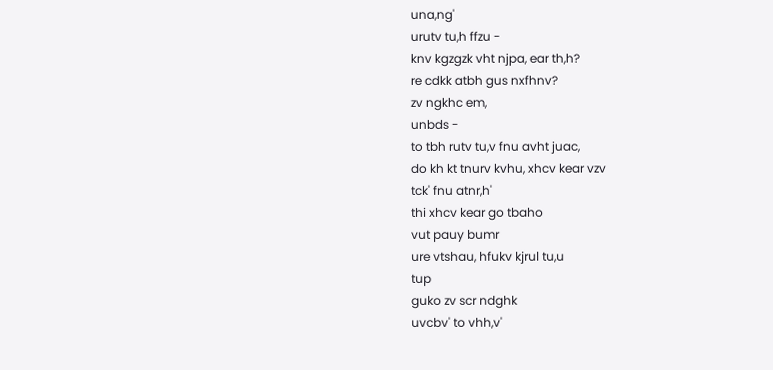una,ng'
urutv tu,h ffzu -
knv kgzgzk vht njpa, ear th,h?
re cdkk atbh gus nxfhnv?
zv ngkhc em,
unbds -
to tbh rutv tu,v fnu avht juac,
do kh kt tnurv kvhu, xhcv kear vzv
tck' fnu atnr,h'
thi xhcv kear go tbaho
vut pauy bumr
ure vtshau, hfukv kjrul tu,u
tup
guko zv scr ndghk
uvcbv' to vhh,v'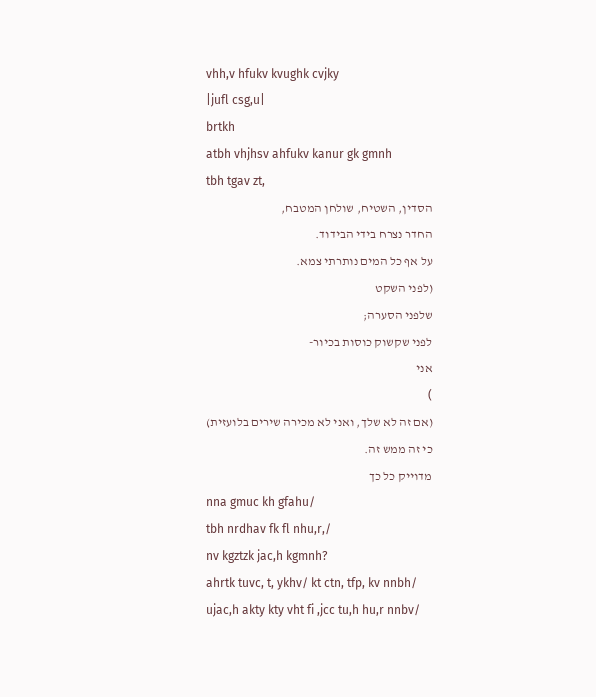vhh,v hfukv kvughk cvjky
|jufl csg,u|
brtkh
atbh vhjhsv ahfukv kanur gk gmnh
tbh tgav zt,
הסדין, השטיח, שולחן המטבח,
החדר נצרח בידי הבידוד.
על אף כל המים נותרתי צמא.
(לפני השקט
שלפני הסערה;
לפני שקשוק כוסות בכיור-
אני
)
(אם זה לא שלך, ואני לא מכירה שירים בלועזית)
כי זה ממש זה.
מדוייק כל כך
nna gmuc kh gfahu/
tbh nrdhav fk fl nhu,r,/
nv kgztzk jac,h kgmnh?
ahrtk tuvc, t, ykhv/ kt ctn, tfp, kv nnbh/
ujac,h akty kty vht fi ,jcc tu,h hu,r nnbv/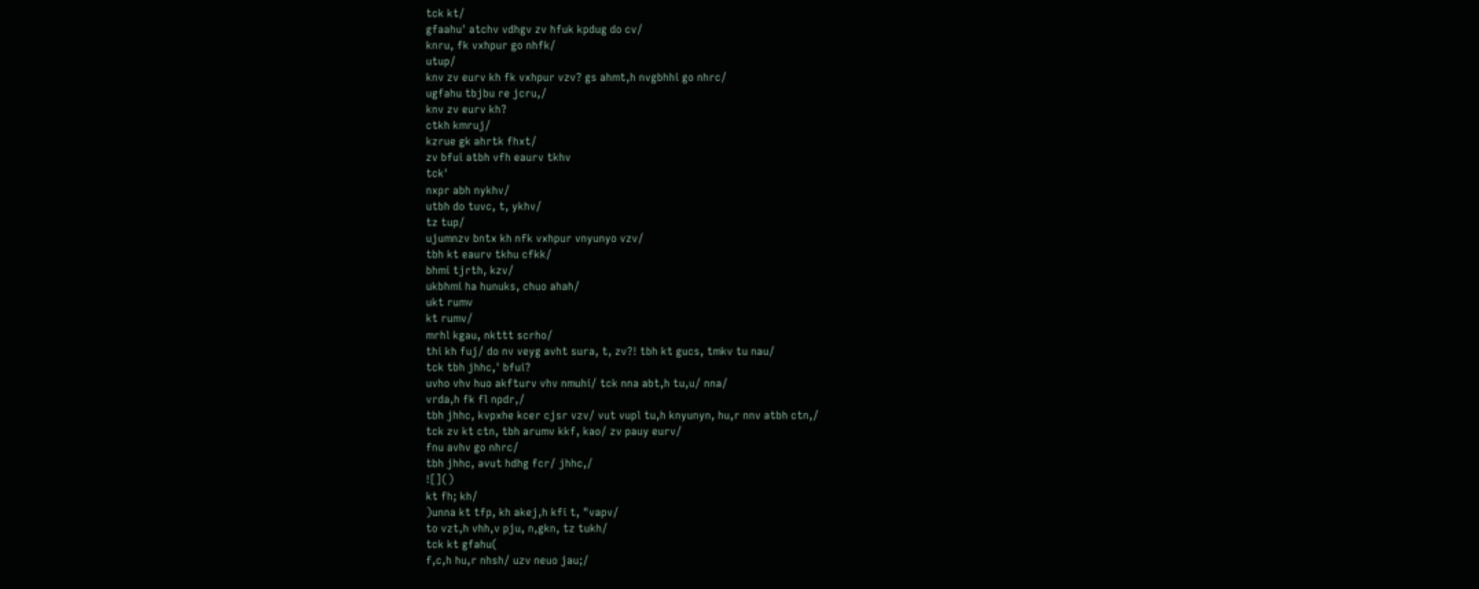tck kt/
gfaahu' atchv vdhgv zv hfuk kpdug do cv/
knru, fk vxhpur go nhfk/
utup/
knv zv eurv kh fk vxhpur vzv? gs ahmt,h nvgbhhi go nhrc/
ugfahu tbjbu re jcru,/
knv zv eurv kh?
ctkh kmruj/
kzrue gk ahrtk fhxt/
zv bfui atbh vfh eaurv tkhv
tck'
nxpr abh nykhv/
utbh do tuvc, t, ykhv/
tz tup/
ujumnzv bntx kh nfk vxhpur vnyunyo vzv/
tbh kt eaurv tkhu cfkk/
bhmi tjrth, kzv/
ukbhmi ha hunuks, chuo ahah/
ukt rumv
kt rumv/
mrhl kgau, nkttt scrho/
thi kh fuj/ do nv veyg avht sura, t, zv?! tbh kt gucs, tmkv tu nau/
tck tbh jhhc,' bfui?
uvho vhv huo akfturv vhv nmuhi/ tck nna abt,h tu,u/ nna/
vrda,h fk fl npdr,/
tbh jhhc, kvpxhe kcer cjsr vzv/ vut vupl tu,h knyunyn, hu,r nnv atbh ctn,/
tck zv kt ctn, tbh arumv kkf, kao/ zv pauy eurv/
fnu avhv go nhrc/
tbh jhhc, avut hdhg fcr/ jhhc,/
![]()
kt fh; kh/
)unna kt tfp, kh akej,h kfi t, "vapv/
to vzt,h vhh,v pju, n,gkn, tz tukh/
tck kt gfahu(
f,c,h hu,r nhsh/ uzv neuo jau;/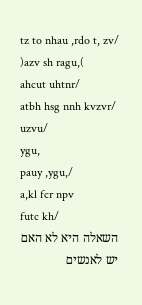tz to nhau ,rdo t, zv/ )azv sh ragu,(
ahcut uhtnr/
atbh hsg nnh kvzvr/
uzvu/
ygu,
pauy ,ygu,/
a,kl fcr npv
futc kh/
השאלה היא לא האם יש לאנשים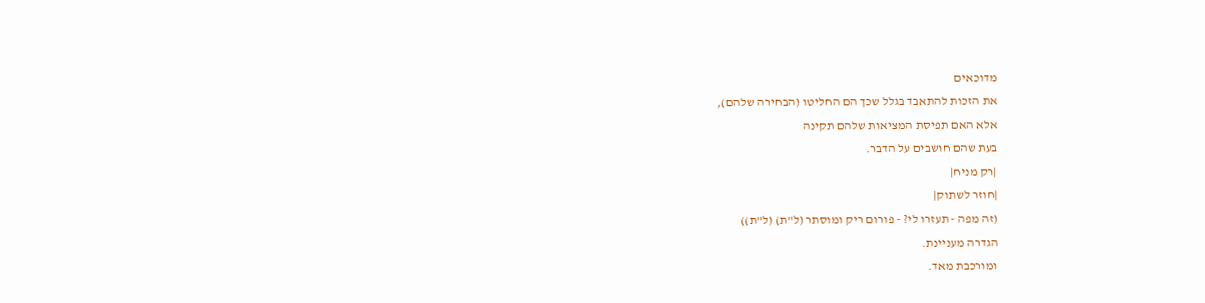מדוכאים
את הזכות להתאבד בגלל שכך הם החליטו (הבחירה שלהם),
אלא האם תפיסת המציאות שלהם תקינה
בעת שהם חושבים על הדבר.
|רק מניח|
|חוזר לשתוק|
(זה מפה - תעזרו לי? - פורום ריק ומוסתר (ל"ת) (ל"ת))
הגדרה מעניינת.
ומורכבת מאד.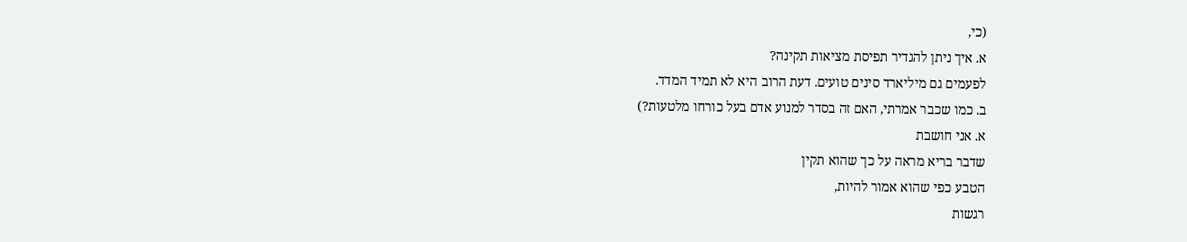(כי,
א. איך ניתן להגדיר תפיסת מציאות תקינה?
לפעמים גם מיליארד סינים טועים. דעת הרוב היא לא תמיד המדד.
ב. כמו שכבר אמרתי, האם זה בסדר למנוע אדם בעל כורחו מלטעות?)
א. אני חושבת
שדבר בריא מראה על כך שהוא תקין
הטבע כפי שהוא אמור להיות,
רגשות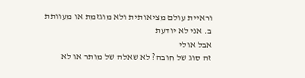וראיית עולם מציאותית ולא מוגזמת או מעוותת
ב. אני לא יודעת
אבל אולי
זה סוג של חובה? לא שאלה של מותר או לא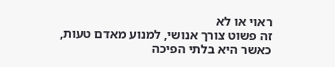ראוי או לא
זה פשוט צורך אנושי, למנוע מאדם טעות, כאשר היא בלתי הפיכה